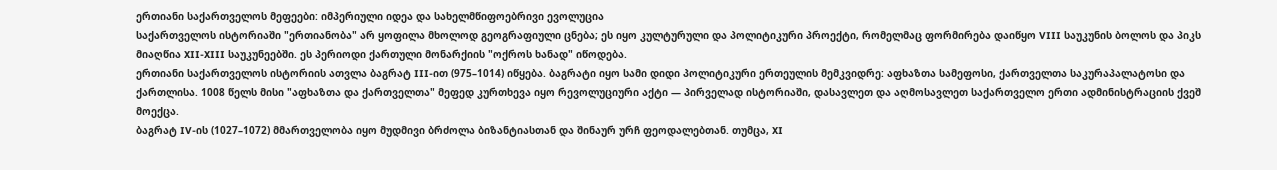ერთიანი საქართველოს მეფეები: იმპერიული იდეა და სახელმწიფოებრივი ევოლუცია
საქართველოს ისტორიაში "ერთიანობა" არ ყოფილა მხოლოდ გეოგრაფიული ცნება; ეს იყო კულტურული და პოლიტიკური პროექტი, რომელმაც ფორმირება დაიწყო VIII საუკუნის ბოლოს და პიკს მიაღწია XII-XIII საუკუნეებში. ეს პერიოდი ქართული მონარქიის "ოქროს ხანად" იწოდება.
ერთიანი საქართველოს ისტორიის ათვლა ბაგრატ III-ით (975–1014) იწყება. ბაგრატი იყო სამი დიდი პოლიტიკური ერთეულის მემკვიდრე: აფხაზთა სამეფოსი, ქართველთა საკურაპალატოსი და ქართლისა. 1008 წელს მისი "აფხაზთა და ქართველთა" მეფედ კურთხევა იყო რევოლუციური აქტი — პირველად ისტორიაში, დასავლეთ და აღმოსავლეთ საქართველო ერთი ადმინისტრაციის ქვეშ მოექცა.
ბაგრატ IV-ის (1027–1072) მმართველობა იყო მუდმივი ბრძოლა ბიზანტიასთან და შინაურ ურჩ ფეოდალებთან. თუმცა, XI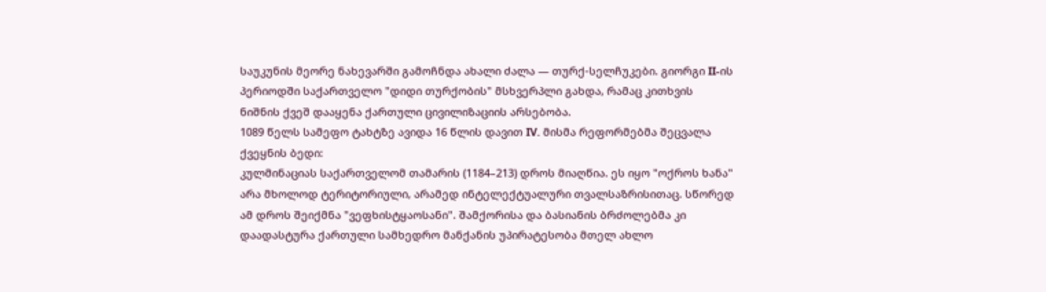საუკუნის მეორე ნახევარში გამოჩნდა ახალი ძალა — თურქ-სელჩუკები. გიორგი II-ის პერიოდში საქართველო "დიდი თურქობის" მსხვერპლი გახდა, რამაც კითხვის ნიშნის ქვეშ დააყენა ქართული ცივილიზაციის არსებობა.
1089 წელს სამეფო ტახტზე ავიდა 16 წლის დავით IV. მისმა რეფორმებმა შეცვალა ქვეყნის ბედი:
კულმინაციას საქართველომ თამარის (1184–213) დროს მიაღწია. ეს იყო "ოქროს ხანა" არა მხოლოდ ტერიტორიული, არამედ ინტელექტუალური თვალსაზრისითაც. სწორედ ამ დროს შეიქმნა "ვეფხისტყაოსანი". შამქორისა და ბასიანის ბრძოლებმა კი დაადასტურა ქართული სამხედრო მანქანის უპირატესობა მთელ ახლო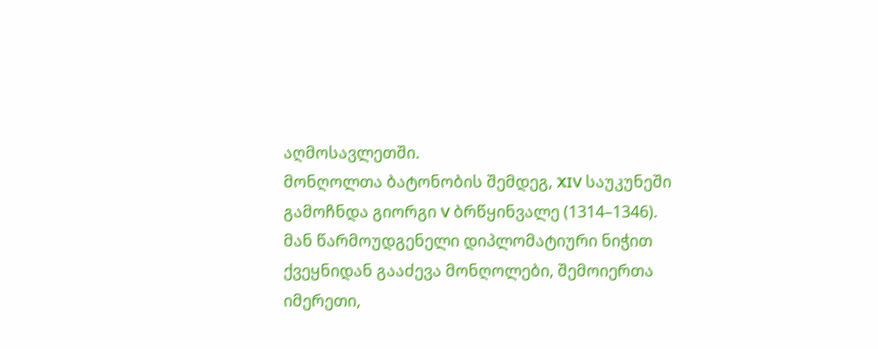აღმოსავლეთში.
მონღოლთა ბატონობის შემდეგ, XIV საუკუნეში გამოჩნდა გიორგი V ბრწყინვალე (1314–1346). მან წარმოუდგენელი დიპლომატიური ნიჭით ქვეყნიდან გააძევა მონღოლები, შემოიერთა იმერეთი,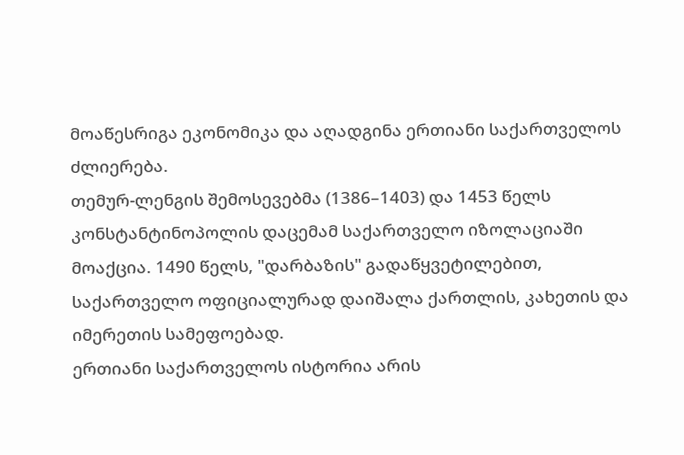მოაწესრიგა ეკონომიკა და აღადგინა ერთიანი საქართველოს ძლიერება.
თემურ-ლენგის შემოსევებმა (1386–1403) და 1453 წელს კონსტანტინოპოლის დაცემამ საქართველო იზოლაციაში მოაქცია. 1490 წელს, "დარბაზის" გადაწყვეტილებით, საქართველო ოფიციალურად დაიშალა ქართლის, კახეთის და იმერეთის სამეფოებად.
ერთიანი საქართველოს ისტორია არის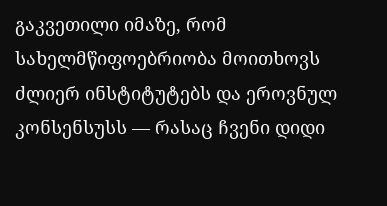გაკვეთილი იმაზე, რომ სახელმწიფოებრიობა მოითხოვს ძლიერ ინსტიტუტებს და ეროვნულ კონსენსუსს — რასაც ჩვენი დიდი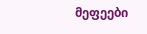მეფეები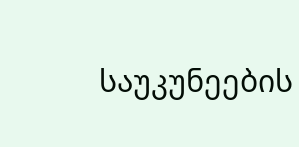საუკუნეების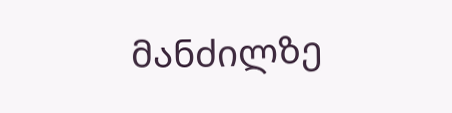მანძილზე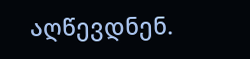აღწევდნენ.